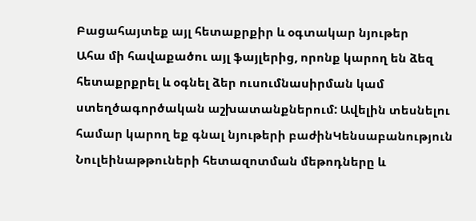Բացահայտեք այլ հետաքրքիր և օգտակար նյութեր
Ահա մի հավաքածու այլ ֆայլերից, որոնք կարող են ձեզ հետաքրքրել և օգնել ձեր ուսումնասիրման կամ ստեղծագործական աշխատանքներում: Ավելին տեսնելու համար կարող եք գնալ նյութերի բաժինԿենսաբանություն
Նուլեինաթթուների հետազոտման մեթոդները և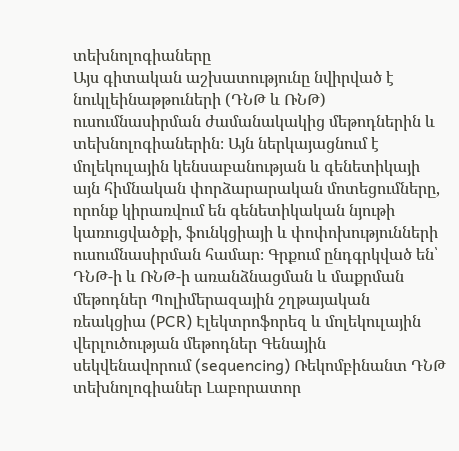տեխնոլոգիաները
Այս գիտական աշխատությունը նվիրված է նուկլեինաթթուների (ԴՆԹ և ՌՆԹ) ուսումնասիրման ժամանակակից մեթոդներին և տեխնոլոգիաներին։ Այն ներկայացնում է մոլեկուլային կենսաբանության և գենետիկայի այն հիմնական փորձարարական մոտեցումները, որոնք կիրառվում են գենետիկական նյութի կառուցվածքի, ֆունկցիայի և փոփոխությունների ուսումնասիրման համար։ Գրքում ընդգրկված են՝ ԴՆԹ-ի և ՌՆԹ-ի առանձնացման և մաքրման մեթոդներ Պոլիմերազային շղթայական ռեակցիա (PCR) Էլեկտրոֆորեզ և մոլեկուլային վերլուծության մեթոդներ Գենային սեկվենավորում (sequencing) Ռեկոմբինանտ ԴՆԹ տեխնոլոգիաներ Լաբորատոր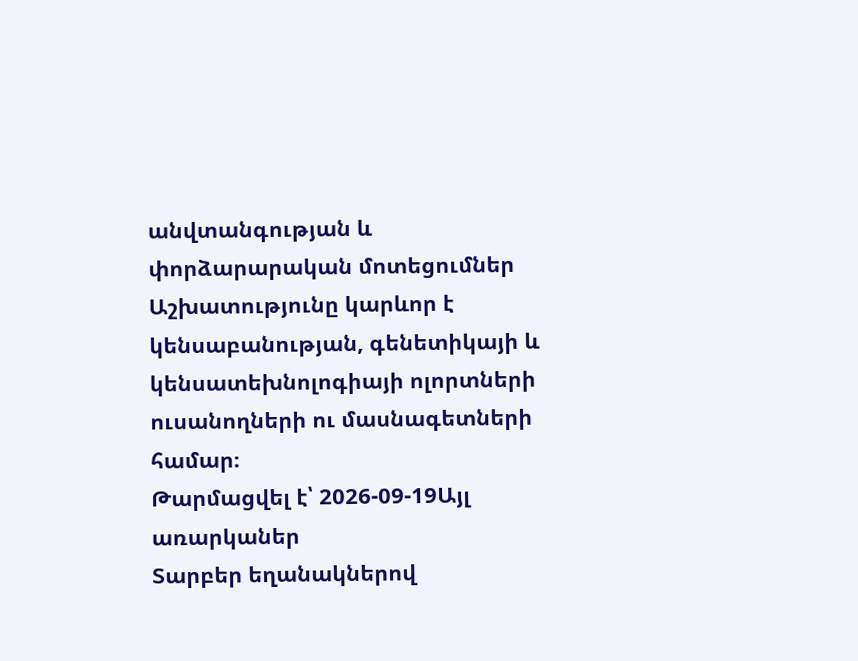անվտանգության և փորձարարական մոտեցումներ Աշխատությունը կարևոր է կենսաբանության, գենետիկայի և կենսատեխնոլոգիայի ոլորտների ուսանողների ու մասնագետների համար։
Թարմացվել է՝ 2026-09-19Այլ առարկաներ
Տարբեր եղանակներով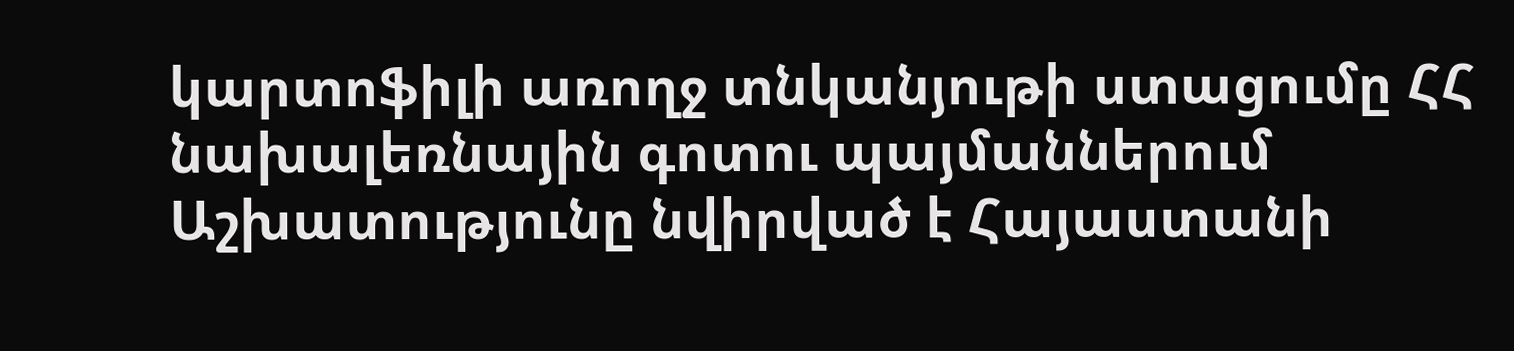կարտոֆիլի առողջ տնկանյութի ստացումը ՀՀ նախալեռնային գոտու պայմաններում
Աշխատությունը նվիրված է Հայաստանի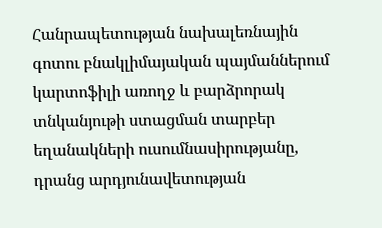Հանրապետության նախալեռնային գոտու բնակլիմայական պայմաններում կարտոֆիլի առողջ և բարձրորակ տնկանյութի ստացման տարբեր եղանակների ուսումնասիրությանը, դրանց արդյունավետության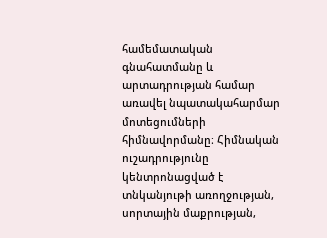համեմատական գնահատմանը և արտադրության համար առավել նպատակահարմար մոտեցումների հիմնավորմանը։ Հիմնական ուշադրությունը կենտրոնացված է տնկանյութի առողջության, սորտային մաքրության,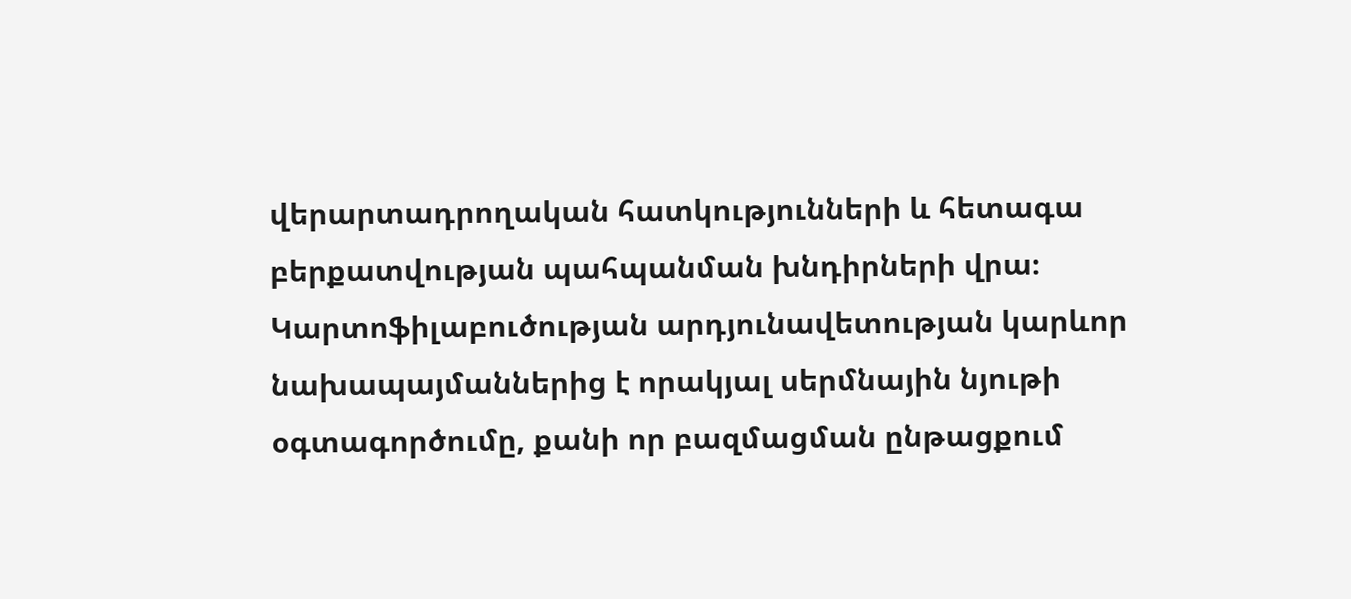վերարտադրողական հատկությունների և հետագա բերքատվության պահպանման խնդիրների վրա։ Կարտոֆիլաբուծության արդյունավետության կարևոր նախապայմաններից է որակյալ սերմնային նյութի օգտագործումը, քանի որ բազմացման ընթացքում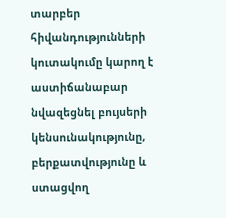տարբեր հիվանդությունների կուտակումը կարող է աստիճանաբար նվազեցնել բույսերի կենսունակությունը, բերքատվությունը և ստացվող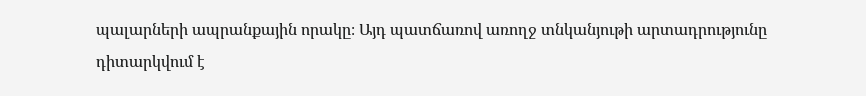պալարների ապրանքային որակը։ Այդ պատճառով առողջ տնկանյութի արտադրությունը դիտարկվում է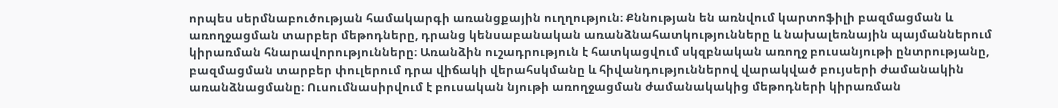որպես սերմնաբուծության համակարգի առանցքային ուղղություն։ Քննության են առնվում կարտոֆիլի բազմացման և առողջացման տարբեր մեթոդները, դրանց կենսաբանական առանձնահատկությունները և նախալեռնային պայմաններում կիրառման հնարավորությունները։ Առանձին ուշադրություն է հատկացվում սկզբնական առողջ բուսանյութի ընտրությանը, բազմացման տարբեր փուլերում դրա վիճակի վերահսկմանը և հիվանդություններով վարակված բույսերի ժամանակին առանձնացմանը։ Ուսումնասիրվում է բուսական նյութի առողջացման ժամանակակից մեթոդների կիրառման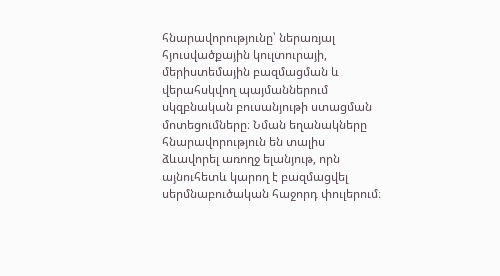հնարավորությունը՝ ներառյալ հյուսվածքային կուլտուրայի, մերիստեմային բազմացման և վերահսկվող պայմաններում սկզբնական բուսանյութի ստացման մոտեցումները։ Նման եղանակները հնարավորություն են տալիս ձևավորել առողջ ելանյութ, որն այնուհետև կարող է բազմացվել սերմնաբուծական հաջորդ փուլերում։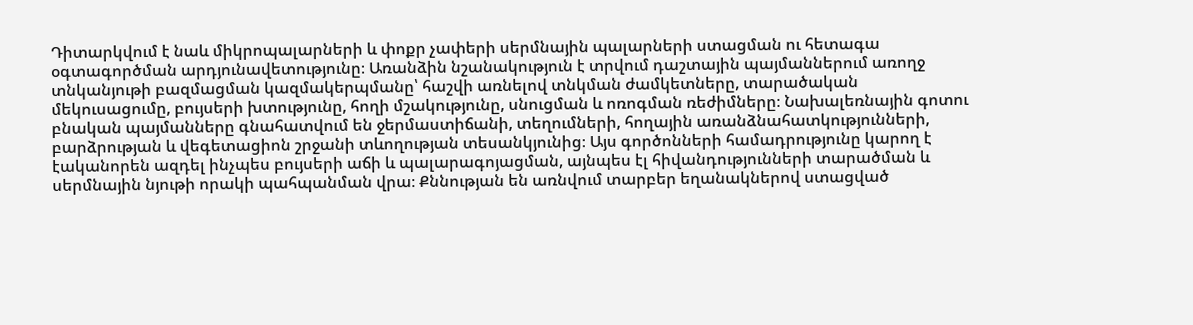Դիտարկվում է նաև միկրոպալարների և փոքր չափերի սերմնային պալարների ստացման ու հետագա օգտագործման արդյունավետությունը։ Առանձին նշանակություն է տրվում դաշտային պայմաններում առողջ տնկանյութի բազմացման կազմակերպմանը՝ հաշվի առնելով տնկման ժամկետները, տարածական մեկուսացումը, բույսերի խտությունը, հողի մշակությունը, սնուցման և ոռոգման ռեժիմները։ Նախալեռնային գոտու բնական պայմանները գնահատվում են ջերմաստիճանի, տեղումների, հողային առանձնահատկությունների, բարձրության և վեգետացիոն շրջանի տևողության տեսանկյունից։ Այս գործոնների համադրությունը կարող է էականորեն ազդել ինչպես բույսերի աճի և պալարագոյացման, այնպես էլ հիվանդությունների տարածման և սերմնային նյութի որակի պահպանման վրա։ Քննության են առնվում տարբեր եղանակներով ստացված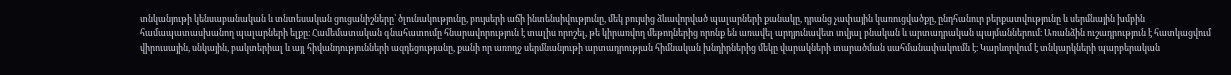տնկանյութի կենսաբանական և տնտեսական ցուցանիշները՝ ծլունակությունը, բույսերի աճի ինտենսիվությունը, մեկ բույսից ձևավորված պալարների քանակը, դրանց չափային կառուցվածքը, ընդհանուր բերքատվությունը և սերմնային խմբին համապատասխանող պալարների ելքը։ Համեմատական գնահատումը հնարավորություն է տալիս որոշել, թե կիրառվող մեթոդներից որոնք են առավել արդյունավետ տվյալ բնական և արտադրական պայմաններում։ Առանձին ուշադրություն է հատկացվում վիրուսային, սնկային, բակտերիալ և այլ հիվանդությունների ազդեցությանը, քանի որ առողջ սերմնանյութի արտադրության հիմնական խնդիրներից մեկը վարակների տարածման սահմանափակումն է։ Կարևորվում է տնկարկների պարբերական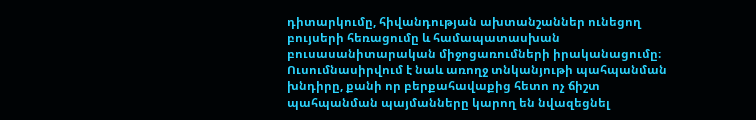դիտարկումը, հիվանդության ախտանշաններ ունեցող բույսերի հեռացումը և համապատասխան բուսասանիտարական միջոցառումների իրականացումը։ Ուսումնասիրվում է նաև առողջ տնկանյութի պահպանման խնդիրը, քանի որ բերքահավաքից հետո ոչ ճիշտ պահպանման պայմանները կարող են նվազեցնել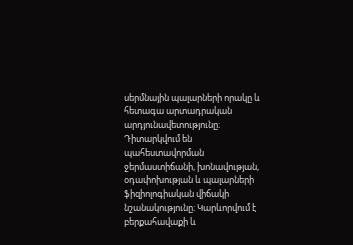սերմնային պալարների որակը և հետագա արտադրական արդյունավետությունը։ Դիտարկվում են պահեստավորման ջերմաստիճանի, խոնավության, օդափոխության և պալարների ֆիզիոլոգիական վիճակի նշանակությունը։ Կարևորվում է բերքահավաքի և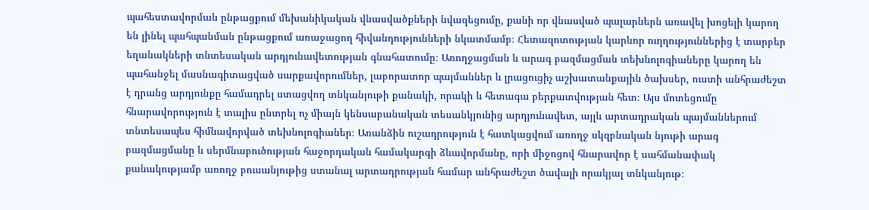պահեստավորման ընթացքում մեխանիկական վնասվածքների նվազեցումը, քանի որ վնասված պալարներն առավել խոցելի կարող են լինել պահպանման ընթացքում առաջացող հիվանդությունների նկատմամբ։ Հետազոտության կարևոր ուղղություններից է տարբեր եղանակների տնտեսական արդյունավետության գնահատումը։ Առողջացման և արագ բազմացման տեխնոլոգիաները կարող են պահանջել մասնագիտացված սարքավորումներ, լաբորատոր պայմաններ և լրացուցիչ աշխատանքային ծախսեր, ուստի անհրաժեշտ է դրանց արդյունքը համադրել ստացվող տնկանյութի քանակի, որակի և հետագա բերքատվության հետ։ Այս մոտեցումը հնարավորություն է տալիս ընտրել ոչ միայն կենսաբանական տեսանկյունից արդյունավետ, այլև արտադրական պայմաններում տնտեսապես հիմնավորված տեխնոլոգիաներ։ Առանձին ուշադրություն է հատկացվում առողջ սկզբնական նյութի արագ բազմացմանը և սերմնաբուծության հաջորդական համակարգի ձևավորմանը, որի միջոցով հնարավոր է սահմանափակ քանակությամբ առողջ բուսանյութից ստանալ արտադրության համար անհրաժեշտ ծավալի որակյալ տնկանյութ։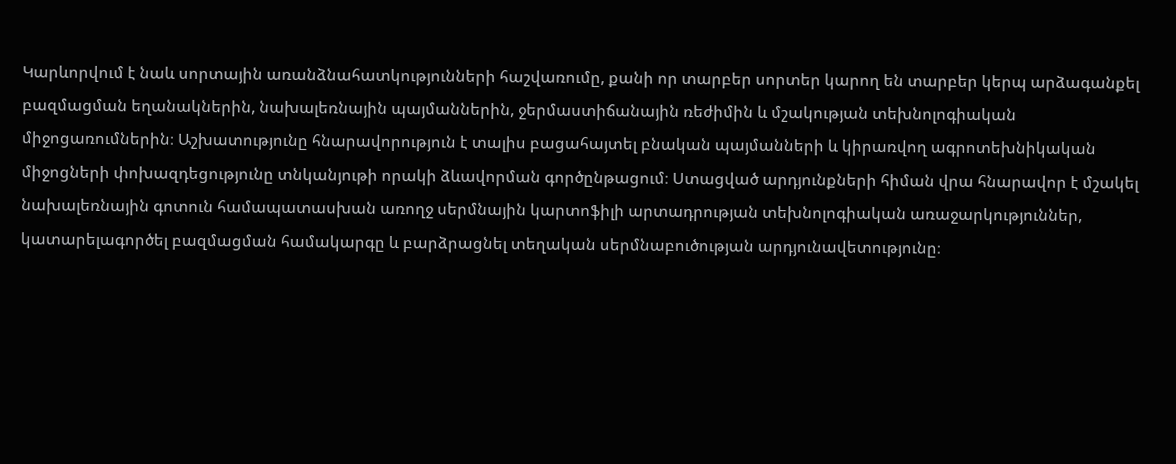Կարևորվում է նաև սորտային առանձնահատկությունների հաշվառումը, քանի որ տարբեր սորտեր կարող են տարբեր կերպ արձագանքել բազմացման եղանակներին, նախալեռնային պայմաններին, ջերմաստիճանային ռեժիմին և մշակության տեխնոլոգիական միջոցառումներին։ Աշխատությունը հնարավորություն է տալիս բացահայտել բնական պայմանների և կիրառվող ագրոտեխնիկական միջոցների փոխազդեցությունը տնկանյութի որակի ձևավորման գործընթացում։ Ստացված արդյունքների հիման վրա հնարավոր է մշակել նախալեռնային գոտուն համապատասխան առողջ սերմնային կարտոֆիլի արտադրության տեխնոլոգիական առաջարկություններ, կատարելագործել բազմացման համակարգը և բարձրացնել տեղական սերմնաբուծության արդյունավետությունը։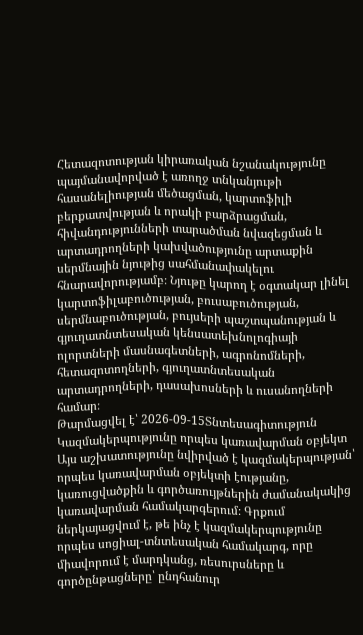Հետազոտության կիրառական նշանակությունը պայմանավորված է առողջ տնկանյութի հասանելիության մեծացման, կարտոֆիլի բերքատվության և որակի բարձրացման, հիվանդությունների տարածման նվազեցման և արտադրողների կախվածությունը արտաքին սերմնային նյութից սահմանափակելու հնարավորությամբ։ Նյութը կարող է օգտակար լինել կարտոֆիլաբուծության, բուսաբուծության, սերմնաբուծության, բույսերի պաշտպանության և գյուղատնտեսական կենսատեխնոլոգիայի ոլորտների մասնագետների, ագրոնոմների, հետազոտողների, գյուղատնտեսական արտադրողների, դասախոսների և ուսանողների համար։
Թարմացվել է՝ 2026-09-15Տնտեսագիտություն
Կազմակերպությունը որպես կառավարման օբյեկտ
Այս աշխատությունը նվիրված է կազմակերպության՝ որպես կառավարման օբյեկտի էությանը, կառուցվածքին և գործառույթներին ժամանակակից կառավարման համակարգերում։ Գրքում ներկայացվում է, թե ինչ է կազմակերպությունը որպես սոցիալ-տնտեսական համակարգ, որը միավորում է մարդկանց, ռեսուրսները և գործընթացները՝ ընդհանուր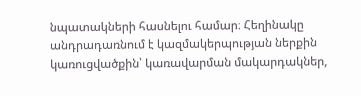նպատակների հասնելու համար։ Հեղինակը անդրադառնում է կազմակերպության ներքին կառուցվածքին՝ կառավարման մակարդակներ,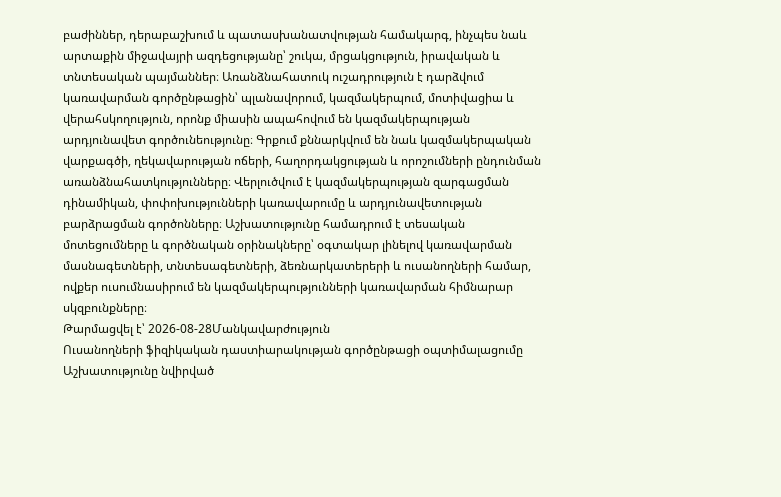բաժիններ, դերաբաշխում և պատասխանատվության համակարգ, ինչպես նաև արտաքին միջավայրի ազդեցությանը՝ շուկա, մրցակցություն, իրավական և տնտեսական պայմաններ։ Առանձնահատուկ ուշադրություն է դարձվում կառավարման գործընթացին՝ պլանավորում, կազմակերպում, մոտիվացիա և վերահսկողություն, որոնք միասին ապահովում են կազմակերպության արդյունավետ գործունեությունը։ Գրքում քննարկվում են նաև կազմակերպական վարքագծի, ղեկավարության ոճերի, հաղորդակցության և որոշումների ընդունման առանձնահատկությունները։ Վերլուծվում է կազմակերպության զարգացման դինամիկան, փոփոխությունների կառավարումը և արդյունավետության բարձրացման գործոնները։ Աշխատությունը համադրում է տեսական մոտեցումները և գործնական օրինակները՝ օգտակար լինելով կառավարման մասնագետների, տնտեսագետների, ձեռնարկատերերի և ուսանողների համար, ովքեր ուսումնասիրում են կազմակերպությունների կառավարման հիմնարար սկզբունքները։
Թարմացվել է՝ 2026-08-28Մանկավարժություն
Ուսանողների ֆիզիկական դաստիարակության գործընթացի օպտիմալացումը
Աշխատությունը նվիրված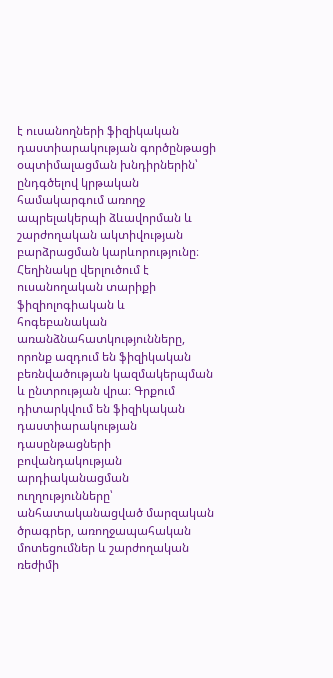է ուսանողների ֆիզիկական դաստիարակության գործընթացի օպտիմալացման խնդիրներին՝ ընդգծելով կրթական համակարգում առողջ ապրելակերպի ձևավորման և շարժողական ակտիվության բարձրացման կարևորությունը։ Հեղինակը վերլուծում է ուսանողական տարիքի ֆիզիոլոգիական և հոգեբանական առանձնահատկությունները, որոնք ազդում են ֆիզիկական բեռնվածության կազմակերպման և ընտրության վրա։ Գրքում դիտարկվում են ֆիզիկական դաստիարակության դասընթացների բովանդակության արդիականացման ուղղությունները՝ անհատականացված մարզական ծրագրեր, առողջապահական մոտեցումներ և շարժողական ռեժիմի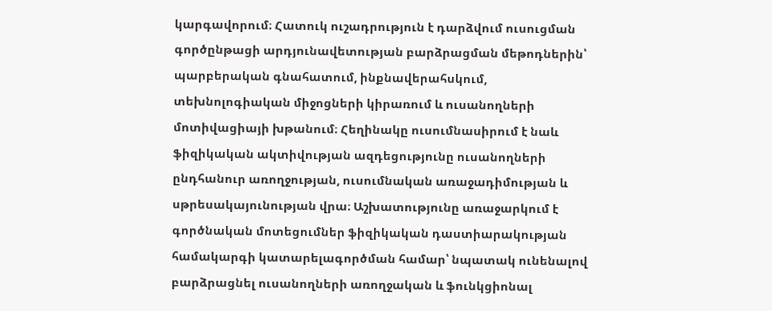կարգավորում։ Հատուկ ուշադրություն է դարձվում ուսուցման գործընթացի արդյունավետության բարձրացման մեթոդներին՝ պարբերական գնահատում, ինքնավերահսկում, տեխնոլոգիական միջոցների կիրառում և ուսանողների մոտիվացիայի խթանում։ Հեղինակը ուսումնասիրում է նաև ֆիզիկական ակտիվության ազդեցությունը ուսանողների ընդհանուր առողջության, ուսումնական առաջադիմության և սթրեսակայունության վրա։ Աշխատությունը առաջարկում է գործնական մոտեցումներ ֆիզիկական դաստիարակության համակարգի կատարելագործման համար՝ նպատակ ունենալով բարձրացնել ուսանողների առողջական և ֆունկցիոնալ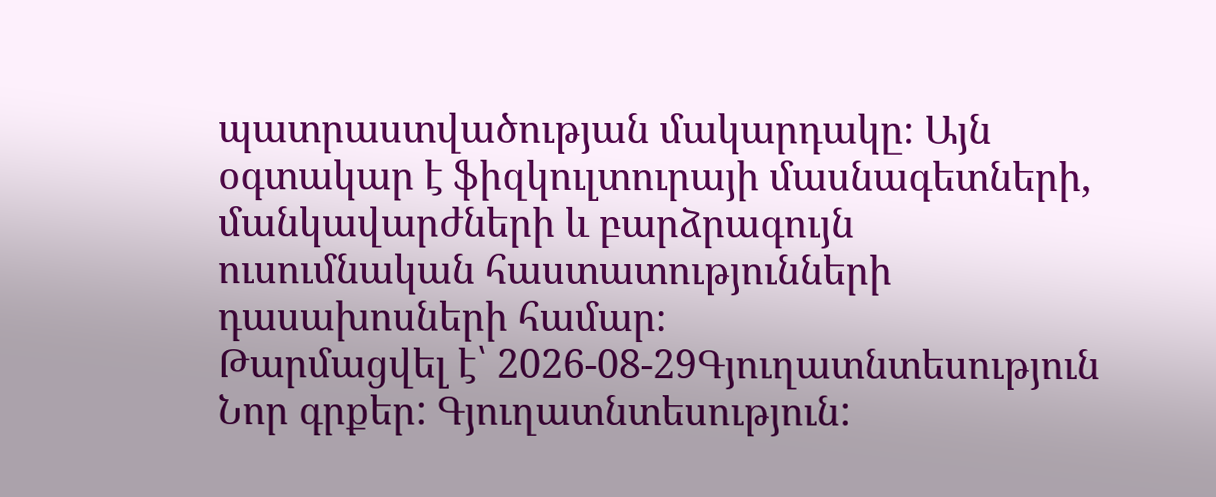պատրաստվածության մակարդակը։ Այն օգտակար է ֆիզկուլտուրայի մասնագետների, մանկավարժների և բարձրագույն ուսումնական հաստատությունների դասախոսների համար։
Թարմացվել է՝ 2026-08-29Գյուղատնտեսություն
Նոր գրքեր: Գյուղատնտեսություն: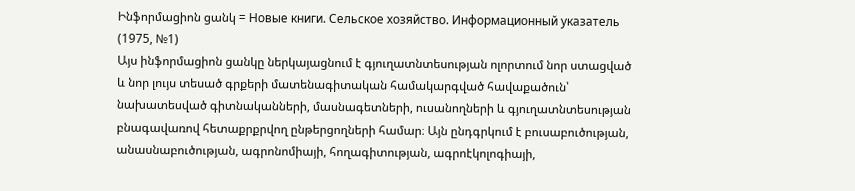Ինֆորմացիոն ցանկ = Новые книги. Сельское хозяйство. Информационный указатель (1975, №1)
Այս ինֆորմացիոն ցանկը ներկայացնում է գյուղատնտեսության ոլորտում նոր ստացված և նոր լույս տեսած գրքերի մատենագիտական համակարգված հավաքածուն՝ նախատեսված գիտնականների, մասնագետների, ուսանողների և գյուղատնտեսության բնագավառով հետաքրքրվող ընթերցողների համար։ Այն ընդգրկում է բուսաբուծության, անասնաբուծության, ագրոնոմիայի, հողագիտության, ագրոէկոլոգիայի,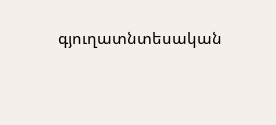գյուղատնտեսական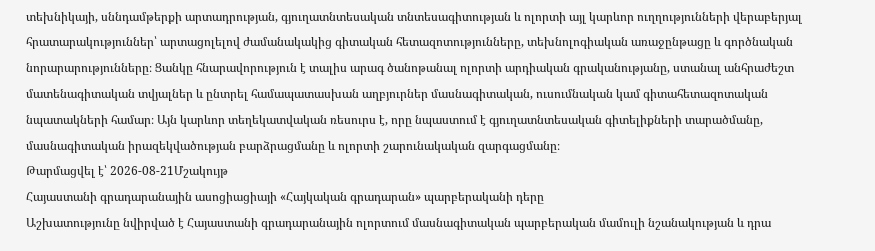տեխնիկայի, սննդամթերքի արտադրության, գյուղատնտեսական տնտեսագիտության և ոլորտի այլ կարևոր ուղղությունների վերաբերյալ հրատարակություններ՝ արտացոլելով ժամանակակից գիտական հետազոտությունները, տեխնոլոգիական առաջընթացը և գործնական նորարարությունները։ Ցանկը հնարավորություն է տալիս արագ ծանոթանալ ոլորտի արդիական գրականությանը, ստանալ անհրաժեշտ մատենագիտական տվյալներ և ընտրել համապատասխան աղբյուրներ մասնագիտական, ուսումնական կամ գիտահետազոտական նպատակների համար։ Այն կարևոր տեղեկատվական ռեսուրս է, որը նպաստում է գյուղատնտեսական գիտելիքների տարածմանը, մասնագիտական իրազեկվածության բարձրացմանը և ոլորտի շարունակական զարգացմանը։
Թարմացվել է՝ 2026-08-21Մշակույթ
Հայաստանի գրադարանային ասոցիացիայի «Հայկական գրադարան» պարբերականի դերը
Աշխատությունը նվիրված է Հայաստանի գրադարանային ոլորտում մասնագիտական պարբերական մամուլի նշանակության և դրա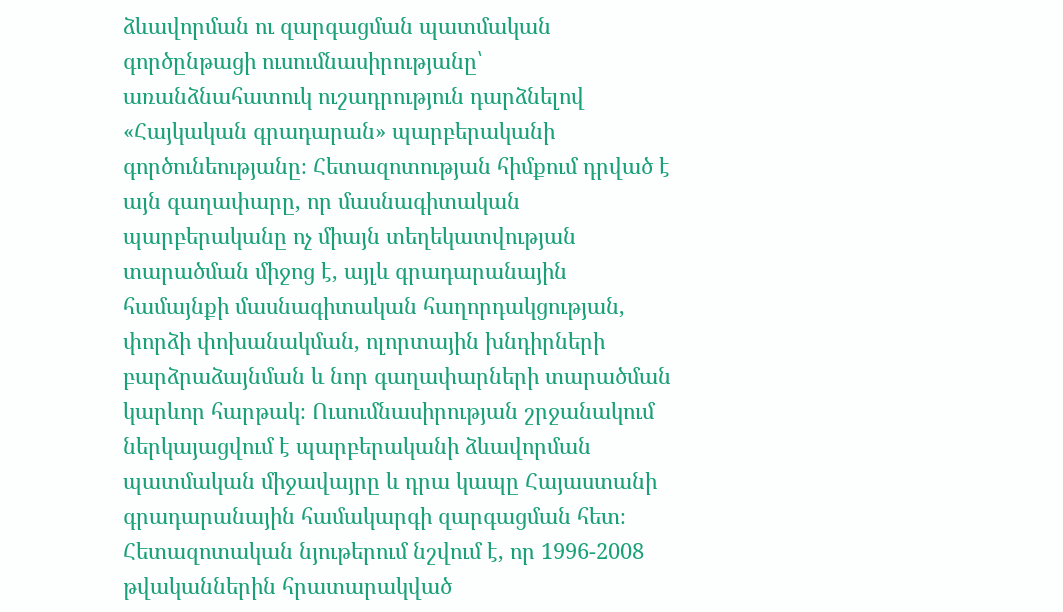ձևավորման ու զարգացման պատմական գործընթացի ուսումնասիրությանը՝ առանձնահատուկ ուշադրություն դարձնելով «Հայկական գրադարան» պարբերականի գործունեությանը։ Հետազոտության հիմքում դրված է այն գաղափարը, որ մասնագիտական պարբերականը ոչ միայն տեղեկատվության տարածման միջոց է, այլև գրադարանային համայնքի մասնագիտական հաղորդակցության, փորձի փոխանակման, ոլորտային խնդիրների բարձրաձայնման և նոր գաղափարների տարածման կարևոր հարթակ։ Ուսումնասիրության շրջանակում ներկայացվում է պարբերականի ձևավորման պատմական միջավայրը և դրա կապը Հայաստանի գրադարանային համակարգի զարգացման հետ։ Հետազոտական նյութերում նշվում է, որ 1996-2008 թվականներին հրատարակված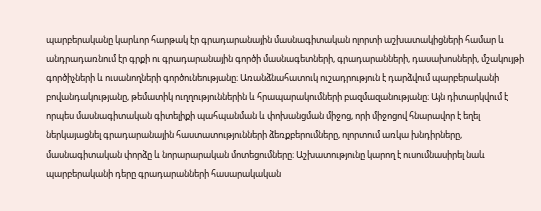պարբերականը կարևոր հարթակ էր գրադարանային մասնագիտական ոլորտի աշխատակիցների համար և անդրադառնում էր գրքի ու գրադարանային գործի մասնագետների, գրադարանների, դասախոսների, մշակույթի գործիչների և ուսանողների գործունեությանը։ Առանձնահատուկ ուշադրություն է դարձվում պարբերականի բովանդակությանը, թեմատիկ ուղղություններին և հրապարակումների բազմազանությանը։ Այն դիտարկվում է որպես մասնագիտական գիտելիքի պահպանման և փոխանցման միջոց, որի միջոցով հնարավոր է եղել ներկայացնել գրադարանային հաստատությունների ձեռքբերումները, ոլորտում առկա խնդիրները, մասնագիտական փորձը և նորարարական մոտեցումները։ Աշխատությունը կարող է ուսումնասիրել նաև պարբերականի դերը գրադարանների հասարակական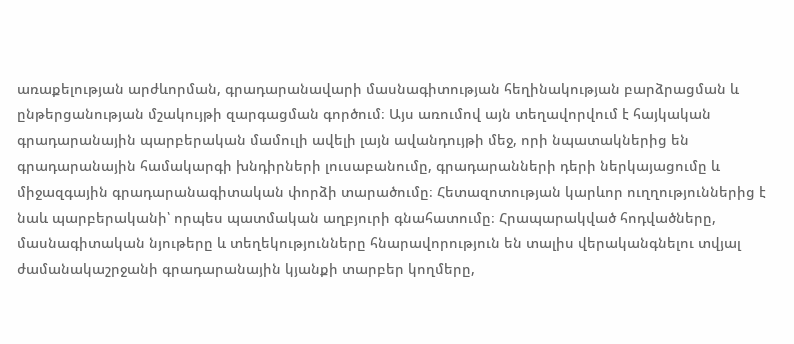առաքելության արժևորման, գրադարանավարի մասնագիտության հեղինակության բարձրացման և ընթերցանության մշակույթի զարգացման գործում։ Այս առումով այն տեղավորվում է հայկական գրադարանային պարբերական մամուլի ավելի լայն ավանդույթի մեջ, որի նպատակներից են գրադարանային համակարգի խնդիրների լուսաբանումը, գրադարանների դերի ներկայացումը և միջազգային գրադարանագիտական փորձի տարածումը։ Հետազոտության կարևոր ուղղություններից է նաև պարբերականի՝ որպես պատմական աղբյուրի գնահատումը։ Հրապարակված հոդվածները, մասնագիտական նյութերը և տեղեկությունները հնարավորություն են տալիս վերականգնելու տվյալ ժամանակաշրջանի գրադարանային կյանքի տարբեր կողմերը,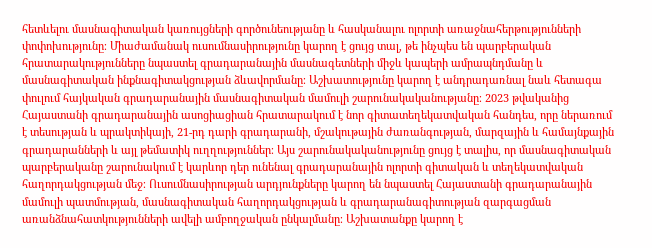հետևելու մասնագիտական կառույցների գործունեությանը և հասկանալու ոլորտի առաջնահերթությունների փոփոխությունը։ Միաժամանակ ուսումնասիրությունը կարող է ցույց տալ, թե ինչպես են պարբերական հրատարակությունները նպաստել գրադարանային մասնագետների միջև կապերի ամրապնդմանը և մասնագիտական ինքնագիտակցության ձևավորմանը։ Աշխատությունը կարող է անդրադառնալ նաև հետագա փուլում հայկական գրադարանային մասնագիտական մամուլի շարունակականությանը։ 2023 թվականից Հայաստանի գրադարանային ասոցիացիան հրատարակում է նոր գիտատեղեկատվական հանդես, որը ներառում է տեսության և պրակտիկայի, 21-րդ դարի գրադարանի, մշակութային ժառանգության, մարզային և համայնքային գրադարանների և այլ թեմատիկ ուղղություններ։ Այս շարունակականությունը ցույց է տալիս, որ մասնագիտական պարբերականը շարունակում է կարևոր դեր ունենալ գրադարանային ոլորտի գիտական և տեղեկատվական հաղորդակցության մեջ։ Ուսումնասիրության արդյունքները կարող են նպաստել Հայաստանի գրադարանային մամուլի պատմության, մասնագիտական հաղորդակցության և գրադարանագիտության զարգացման առանձնահատկությունների ավելի ամբողջական ընկալմանը։ Աշխատանքը կարող է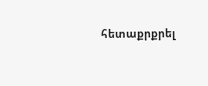հետաքրքրել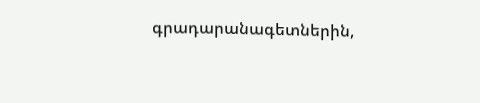գրադարանագետներին,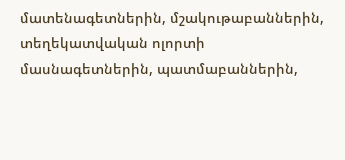մատենագետներին, մշակութաբաններին, տեղեկատվական ոլորտի մասնագետներին, պատմաբաններին,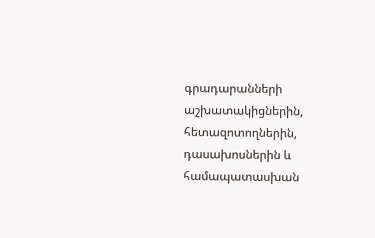գրադարանների աշխատակիցներին, հետազոտողներին, դասախոսներին և համապատասխան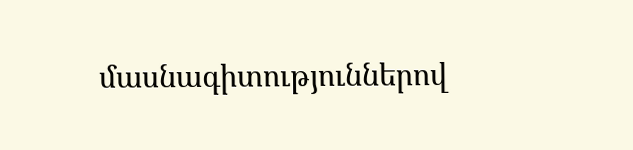մասնագիտություններով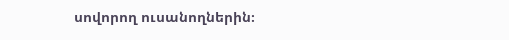սովորող ուսանողներին։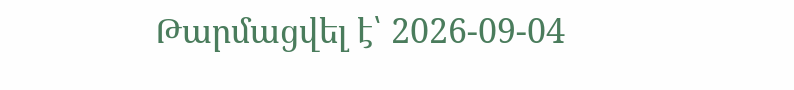Թարմացվել է՝ 2026-09-04